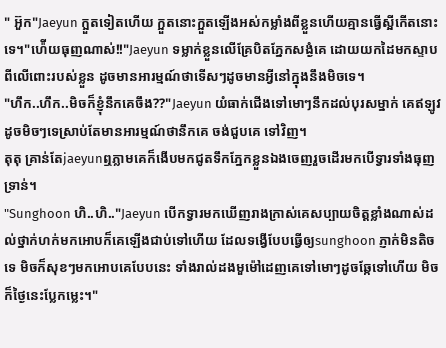" អ៊ួក"Jaeyun ក្អួតទៀតហើយ ក្អួតនោះក្អួតឡើងអស់កម្លាំងពីខ្លួនហើយគ្មានធ្វើស្អីកើតនោះទេ។"ហ៉ើយធុញណាស់!!"Jaeyun ទម្លាក់ខ្លួនលើគ្រែបិតភ្នែកសង្ងំគេ ដោយយកដៃមកស្ទាបពីលើពោះរបស់ខ្លួន ដូចមានអារម្មណ៍ថាទើសៗដូចមានអ្វីនៅក្នុងនឹងមិចទេ។
"ហឹក..ហឹក..មិចក៏ខ្ញុំនឹកគេចឹង??"Jaeyun យំធាក់ជើងទៅមោៗនឹកដល់បុរសម្នាក់ គេឥឡូវដូចមិចៗទេស្រាប់តែមានអារម្មណ៍ថានឹកគេ ចង់ជួបគេ ទៅវិញ។
តុតុ គ្រាន់តែjaeyunឮភ្លាមគេក៏ងើបមកជូតទឹកភ្នែកខ្លួនឯងចេញរួចដើរមកបើទ្វារទាំងធុញទ្រាន់។
"Sunghoon ហិ..ហិ.."Jaeyun បើកទ្វារមកឃើញរាងក្រាស់គេសប្បាយចិត្តខ្លាំងណាស់ដល់ថ្នាក់ហក់មកអោបក៏គេឡើងជាប់ទៅហើយ ដែលទង្វើបែបធ្វើឲ្យsunghoon ភ្ញាក់មិនតិចទេ មិចក៏សុខៗមកអោបគេបែបនេះ ទាំងរាល់ដងមួម៉ៅដេញគេទៅមោៗដូចឆ្កែទៅហើយ មិចក៏ថ្ងៃនេះប្លែកម្លេះ។"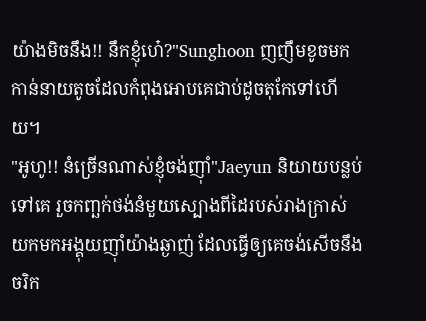យ៉ាងមិចនឹង!! នឹកខ្ញុំហេ៎?"Sunghoon ញញឹមខូចមកកាន់នាយតូចដែលកំពុងអោបគេជាប់ដូចតុកែទៅហើយ។
"អូហូ!! នំច្រើនណាស់ខ្ញុំចង់ញុាំ"Jaeyun និយាយបន្លប់ទៅគេ រួចកញ្ឆក់ថង់នំមួយស្បោងពីដៃរបស់រាងក្រាស់យកមកអង្គុយញុាំយ៉ាងឆ្ងាញ់ ដែលធ្វើឲ្យគេចង់សើចនឹងចរិក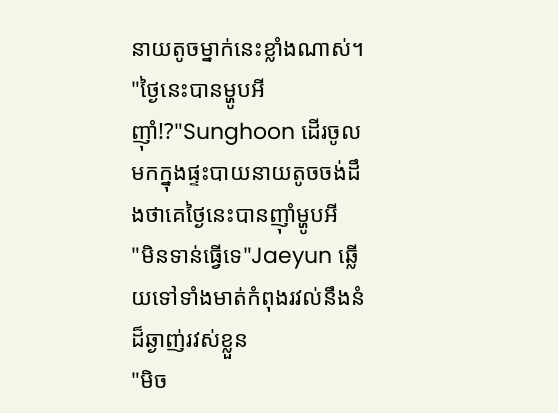នាយតូចម្នាក់នេះខ្លាំងណាស់។
"ថ្ងៃនេះបានម្ហូបអីញុាំ!?"Sunghoon ដើរចូលមកក្នុងផ្ទះបាយនាយតូចចង់ដឹងថាគេថ្ងៃនេះបានញុាំម្ហូបអី
"មិនទាន់ធ្វើទេ"Jaeyun ឆ្លើយទៅទាំងមាត់កំពុងរវល់នឹងនំដ៏ឆ្ងាញ់រវស់ខ្លួន
"មិច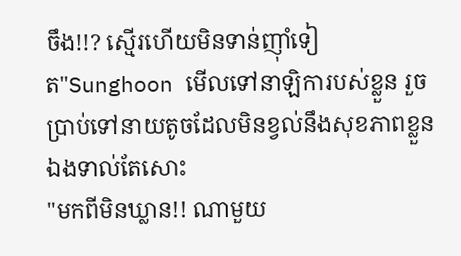ចឹង!!? ស្មើរហើយមិនទាន់ញុាំទៀត"Sunghoon មើលទៅនាឡិការបស់ខ្លួន រួចប្រាប់ទៅនាយតូចដែលមិនខ្វល់នឹងសុខភាពខ្លួនឯងទាល់តែសោះ
"មកពីមិនឃ្លាន!! ណាមួយ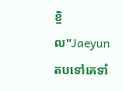ខ្ចិល"Jaeyun តបទៅគេទាំ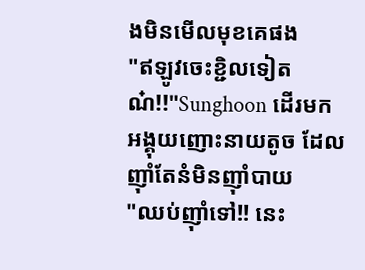ងមិនមើលមុខគេផង
"ឥឡូវចេះខ្ជិលទៀតណ៎!!"Sunghoon ដើរមកអង្គុយញោះនាយតូច ដែលញុាំតែនំមិនញុាំបាយ
"ឈប់ញុាំទៅ!! នេះ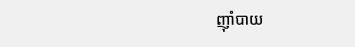ញុាំបាយ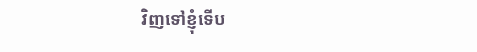វិញទៅខ្ញុំទើប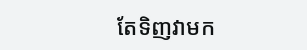តែទិញវាមក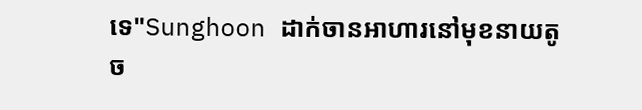ទេ"Sunghoon ដាក់ចានអាហារនៅមុខនាយតូច